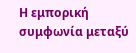Η εμπορική συμφωνία μεταξύ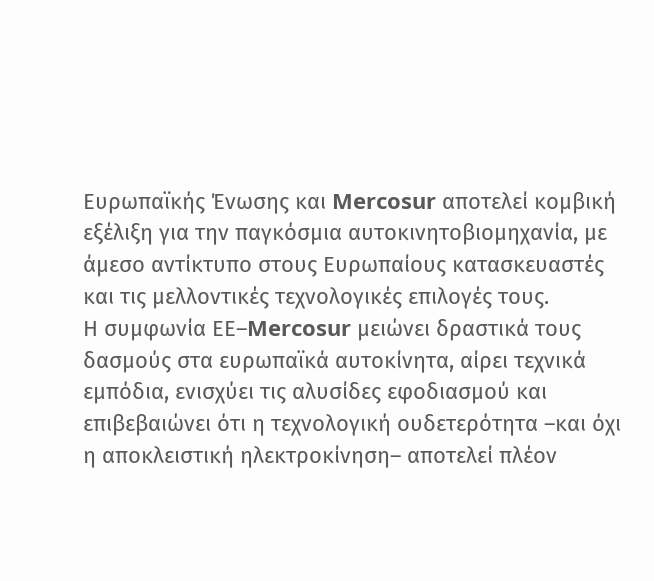Ευρωπαϊκής Ένωσης και Mercosur αποτελεί κομβική εξέλιξη για την παγκόσμια αυτοκινητοβιομηχανία, με άμεσο αντίκτυπο στους Ευρωπαίους κατασκευαστές και τις μελλοντικές τεχνολογικές επιλογές τους.
Η συμφωνία ΕΕ–Mercosur μειώνει δραστικά τους δασμούς στα ευρωπαϊκά αυτοκίνητα, αίρει τεχνικά εμπόδια, ενισχύει τις αλυσίδες εφοδιασμού και επιβεβαιώνει ότι η τεχνολογική ουδετερότητα –και όχι η αποκλειστική ηλεκτροκίνηση– αποτελεί πλέον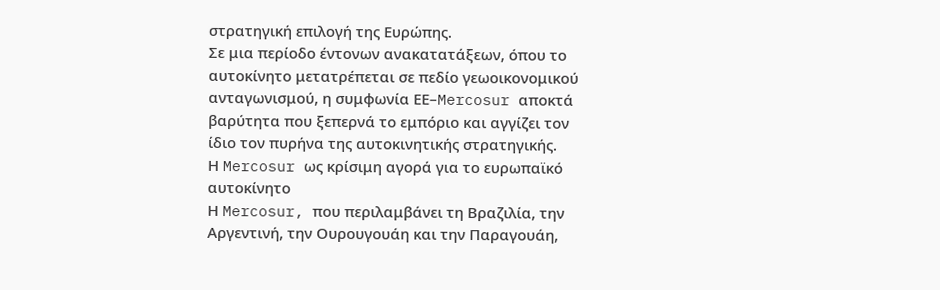στρατηγική επιλογή της Ευρώπης.
Σε μια περίοδο έντονων ανακατατάξεων, όπου το αυτοκίνητο μετατρέπεται σε πεδίο γεωοικονομικού ανταγωνισμού, η συμφωνία ΕΕ–Mercosur αποκτά βαρύτητα που ξεπερνά το εμπόριο και αγγίζει τον ίδιο τον πυρήνα της αυτοκινητικής στρατηγικής.
Η Mercosur ως κρίσιμη αγορά για το ευρωπαϊκό αυτοκίνητο
Η Mercosur, που περιλαμβάνει τη Βραζιλία, την Αργεντινή, την Ουρουγουάη και την Παραγουάη,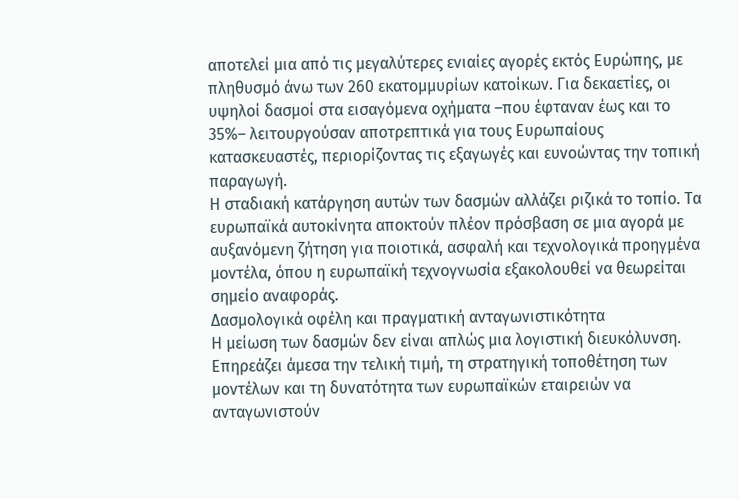αποτελεί μια από τις μεγαλύτερες ενιαίες αγορές εκτός Ευρώπης, με πληθυσμό άνω των 260 εκατομμυρίων κατοίκων. Για δεκαετίες, οι υψηλοί δασμοί στα εισαγόμενα οχήματα –που έφταναν έως και το 35%– λειτουργούσαν αποτρεπτικά για τους Ευρωπαίους κατασκευαστές, περιορίζοντας τις εξαγωγές και ευνοώντας την τοπική παραγωγή.
Η σταδιακή κατάργηση αυτών των δασμών αλλάζει ριζικά το τοπίο. Τα ευρωπαϊκά αυτοκίνητα αποκτούν πλέον πρόσβαση σε μια αγορά με αυξανόμενη ζήτηση για ποιοτικά, ασφαλή και τεχνολογικά προηγμένα μοντέλα, όπου η ευρωπαϊκή τεχνογνωσία εξακολουθεί να θεωρείται σημείο αναφοράς.
Δασμολογικά οφέλη και πραγματική ανταγωνιστικότητα
Η μείωση των δασμών δεν είναι απλώς μια λογιστική διευκόλυνση. Επηρεάζει άμεσα την τελική τιμή, τη στρατηγική τοποθέτηση των μοντέλων και τη δυνατότητα των ευρωπαϊκών εταιρειών να ανταγωνιστούν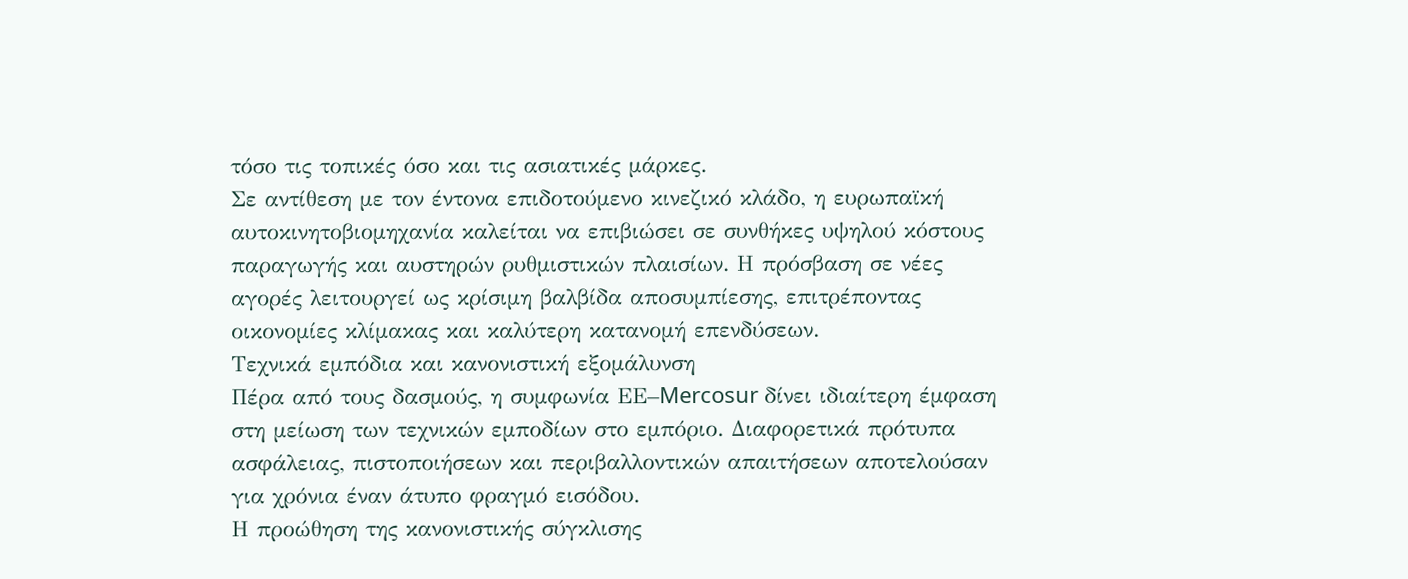τόσο τις τοπικές όσο και τις ασιατικές μάρκες.
Σε αντίθεση με τον έντονα επιδοτούμενο κινεζικό κλάδο, η ευρωπαϊκή αυτοκινητοβιομηχανία καλείται να επιβιώσει σε συνθήκες υψηλού κόστους παραγωγής και αυστηρών ρυθμιστικών πλαισίων. Η πρόσβαση σε νέες αγορές λειτουργεί ως κρίσιμη βαλβίδα αποσυμπίεσης, επιτρέποντας οικονομίες κλίμακας και καλύτερη κατανομή επενδύσεων.
Τεχνικά εμπόδια και κανονιστική εξομάλυνση
Πέρα από τους δασμούς, η συμφωνία ΕΕ–Mercosur δίνει ιδιαίτερη έμφαση στη μείωση των τεχνικών εμποδίων στο εμπόριο. Διαφορετικά πρότυπα ασφάλειας, πιστοποιήσεων και περιβαλλοντικών απαιτήσεων αποτελούσαν για χρόνια έναν άτυπο φραγμό εισόδου.
Η προώθηση της κανονιστικής σύγκλισης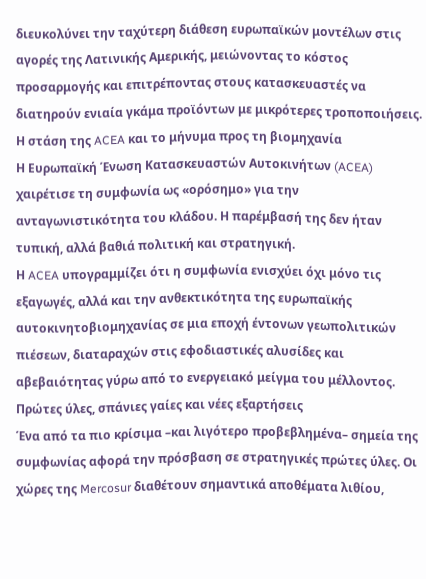διευκολύνει την ταχύτερη διάθεση ευρωπαϊκών μοντέλων στις αγορές της Λατινικής Αμερικής, μειώνοντας το κόστος προσαρμογής και επιτρέποντας στους κατασκευαστές να διατηρούν ενιαία γκάμα προϊόντων με μικρότερες τροποποιήσεις.
Η στάση της ACEA και το μήνυμα προς τη βιομηχανία
Η Ευρωπαϊκή Ένωση Κατασκευαστών Αυτοκινήτων (ACEA) χαιρέτισε τη συμφωνία ως «ορόσημο» για την ανταγωνιστικότητα του κλάδου. Η παρέμβασή της δεν ήταν τυπική, αλλά βαθιά πολιτική και στρατηγική.
Η ACEA υπογραμμίζει ότι η συμφωνία ενισχύει όχι μόνο τις εξαγωγές, αλλά και την ανθεκτικότητα της ευρωπαϊκής αυτοκινητοβιομηχανίας σε μια εποχή έντονων γεωπολιτικών πιέσεων, διαταραχών στις εφοδιαστικές αλυσίδες και αβεβαιότητας γύρω από το ενεργειακό μείγμα του μέλλοντος.
Πρώτες ύλες, σπάνιες γαίες και νέες εξαρτήσεις
Ένα από τα πιο κρίσιμα –και λιγότερο προβεβλημένα– σημεία της συμφωνίας αφορά την πρόσβαση σε στρατηγικές πρώτες ύλες. Οι χώρες της Mercosur διαθέτουν σημαντικά αποθέματα λιθίου,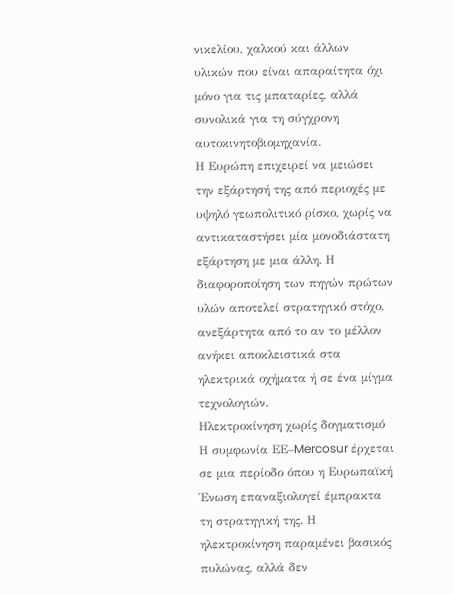νικελίου, χαλκού και άλλων υλικών που είναι απαραίτητα όχι μόνο για τις μπαταρίες, αλλά συνολικά για τη σύγχρονη αυτοκινητοβιομηχανία.
Η Ευρώπη επιχειρεί να μειώσει την εξάρτησή της από περιοχές με υψηλό γεωπολιτικό ρίσκο, χωρίς να αντικαταστήσει μία μονοδιάστατη εξάρτηση με μια άλλη. Η διαφοροποίηση των πηγών πρώτων υλών αποτελεί στρατηγικό στόχο, ανεξάρτητα από το αν το μέλλον ανήκει αποκλειστικά στα ηλεκτρικά οχήματα ή σε ένα μίγμα τεχνολογιών.
Ηλεκτροκίνηση χωρίς δογματισμό
Η συμφωνία ΕΕ–Mercosur έρχεται σε μια περίοδο όπου η Ευρωπαϊκή Ένωση επαναξιολογεί έμπρακτα τη στρατηγική της. Η ηλεκτροκίνηση παραμένει βασικός πυλώνας, αλλά δεν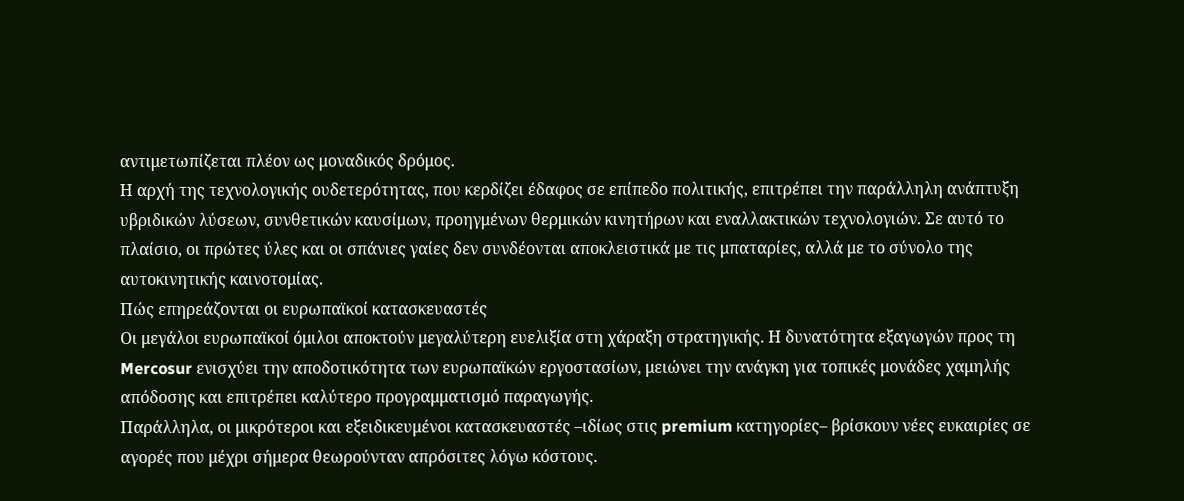αντιμετωπίζεται πλέον ως μοναδικός δρόμος.
Η αρχή της τεχνολογικής ουδετερότητας, που κερδίζει έδαφος σε επίπεδο πολιτικής, επιτρέπει την παράλληλη ανάπτυξη υβριδικών λύσεων, συνθετικών καυσίμων, προηγμένων θερμικών κινητήρων και εναλλακτικών τεχνολογιών. Σε αυτό το πλαίσιο, οι πρώτες ύλες και οι σπάνιες γαίες δεν συνδέονται αποκλειστικά με τις μπαταρίες, αλλά με το σύνολο της αυτοκινητικής καινοτομίας.
Πώς επηρεάζονται οι ευρωπαϊκοί κατασκευαστές
Οι μεγάλοι ευρωπαϊκοί όμιλοι αποκτούν μεγαλύτερη ευελιξία στη χάραξη στρατηγικής. Η δυνατότητα εξαγωγών προς τη Mercosur ενισχύει την αποδοτικότητα των ευρωπαϊκών εργοστασίων, μειώνει την ανάγκη για τοπικές μονάδες χαμηλής απόδοσης και επιτρέπει καλύτερο προγραμματισμό παραγωγής.
Παράλληλα, οι μικρότεροι και εξειδικευμένοι κατασκευαστές –ιδίως στις premium κατηγορίες– βρίσκουν νέες ευκαιρίες σε αγορές που μέχρι σήμερα θεωρούνταν απρόσιτες λόγω κόστους.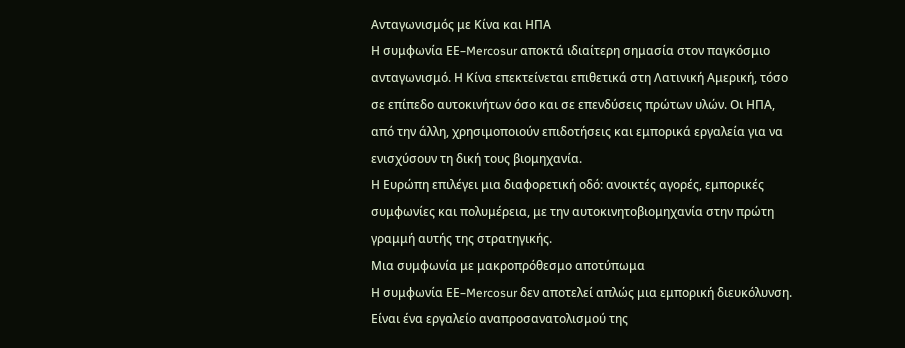Ανταγωνισμός με Κίνα και ΗΠΑ
Η συμφωνία ΕΕ–Mercosur αποκτά ιδιαίτερη σημασία στον παγκόσμιο ανταγωνισμό. Η Κίνα επεκτείνεται επιθετικά στη Λατινική Αμερική, τόσο σε επίπεδο αυτοκινήτων όσο και σε επενδύσεις πρώτων υλών. Οι ΗΠΑ, από την άλλη, χρησιμοποιούν επιδοτήσεις και εμπορικά εργαλεία για να ενισχύσουν τη δική τους βιομηχανία.
Η Ευρώπη επιλέγει μια διαφορετική οδό: ανοικτές αγορές, εμπορικές συμφωνίες και πολυμέρεια, με την αυτοκινητοβιομηχανία στην πρώτη γραμμή αυτής της στρατηγικής.
Μια συμφωνία με μακροπρόθεσμο αποτύπωμα
Η συμφωνία ΕΕ–Mercosur δεν αποτελεί απλώς μια εμπορική διευκόλυνση. Είναι ένα εργαλείο αναπροσανατολισμού της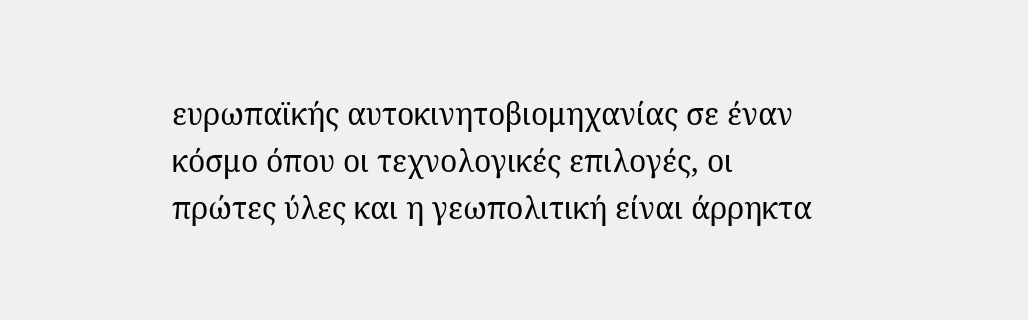ευρωπαϊκής αυτοκινητοβιομηχανίας σε έναν κόσμο όπου οι τεχνολογικές επιλογές, οι πρώτες ύλες και η γεωπολιτική είναι άρρηκτα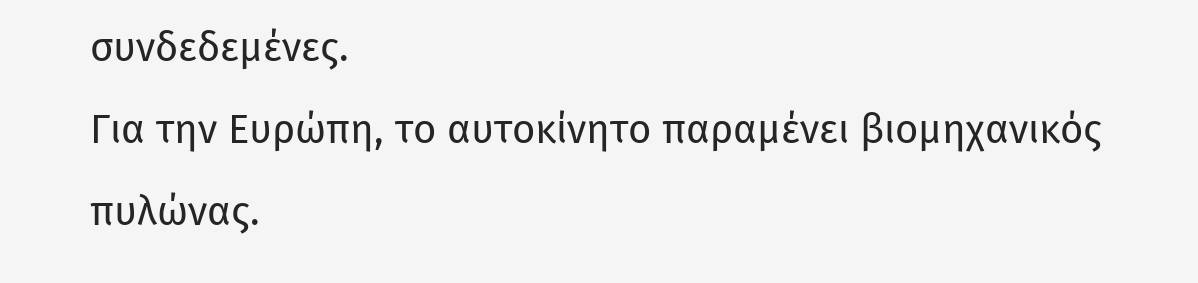συνδεδεμένες.
Για την Ευρώπη, το αυτοκίνητο παραμένει βιομηχανικός πυλώνας.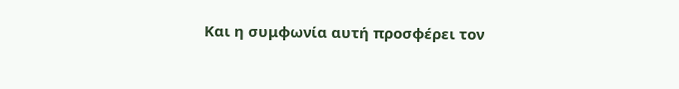Και η συμφωνία αυτή προσφέρει τον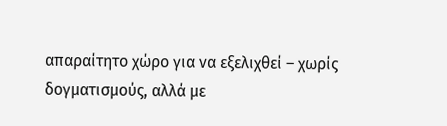απαραίτητο χώρο για να εξελιχθεί – χωρίς δογματισμούς, αλλά με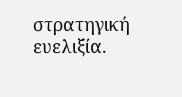στρατηγική ευελιξία.